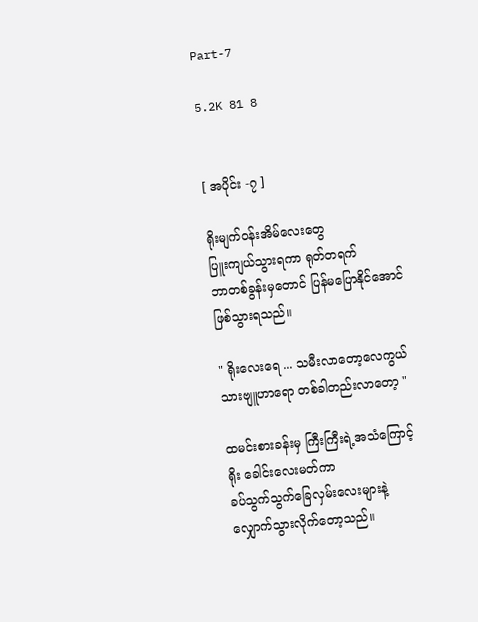Part-7

5.2K 81 8


[ အပိုင်း -၇ ]

ရိုးမျက်၀န်းအိမ်လေးတွေ
ပြူးကျယ်သွားရကာ ရုတ်တရက်
ဘာတစ်ခွန်းမှတောင် ပြန်မပြောနိုင်အောင်
ဖြစ်သွားရသည်။

" ရိုးလေးရေ ... သမီးလာတော့လေကွယ်
သားဗျူဟာရော တစ်ခါတည်းလာတော့ "

ထမင်းစားခန်းမှ ကြီးကြီးရဲ့အသံကြောင့်
ရိုး ခေါင်းလေးမတ်ကာ
ခပ်သွက်သွက်ခြေလှမ်းလေးများနဲ့
လျှောက်သွားလိုက်တော့သည်။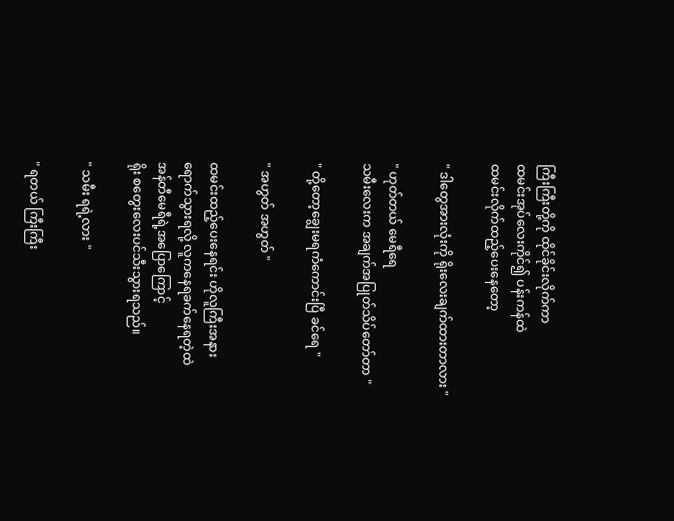ကြီးကြီးတို့ကို ထိုင်ခိုင်းလိုက်ကာ
ထမင်းအုပ်လေးကိုင်၍ ပန်းကန်ထဲ
ထမင်းလိုက်ထည့်ပေးနေတော့

" ဒါတွေအားလုံးကို ရိုးလေးချက်ထားတာလား "

" ဟုတ်တယ် မေရီရေ
သမီးလေးက အချက်အပြုတ်သိပ်တော်တာ "

" တို့တော့ချွေးမရကံကောင်းပြီ ခင်ရေ "

" အဟွတ် အဟွတ် "

ထမင်းထည့်ပေးနေရင်း ဟိုလူကြီးအနား
ရောက်သွားရလို့ လူကနေရခက်နေရတဲ့ထဲ
အန်တီမေရီရဲ့အပြောကြောင့်
ရိုး စတွေးလေးပင်သီးသွားရသည်။

" သမီး ရရဲ့လား "

" ရတယ် ကြီးကြီး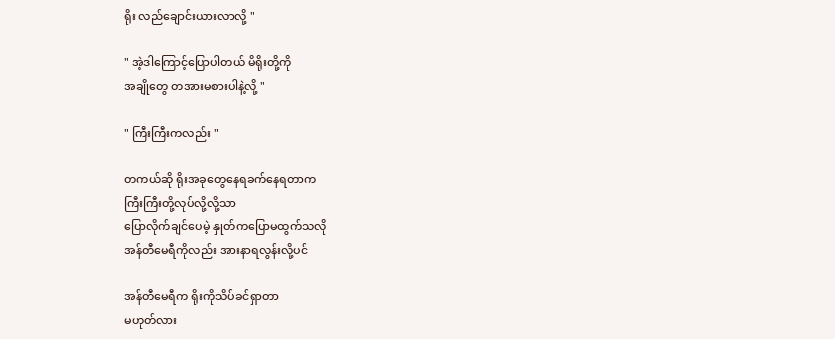ရိုး လည်ချောင်းယားလာလို့ "

" အဲ့ဒါကြောင့်ပြောပါတယ် မိရိုးတို့ကို
အချိုတွေ တအားမစားပါနဲ့လို့ "

" ကြီးကြီးကလည်း "

တကယ်ဆို ရိုးအခုတွေနေရခက်နေရတာက
ကြီးကြီးတို့လုပ်လို့လို့သာ
ပြောလိုက်ချင်ပေမဲ့ နှုတ်ကပြောမထွက်သလို
အန်တီမေရီကိုလည်း အားနာရလွန်းလို့ပင်

အန်တီမေရီက ရိုးကိုသိပ်ခင်ရှာတာ
မဟုတ်လား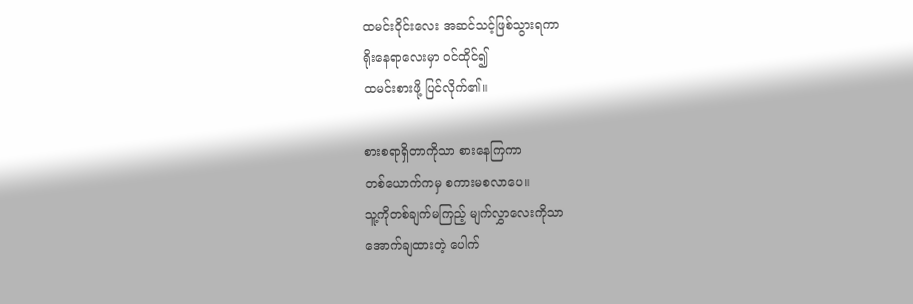ထမင်းဝိုင်းလေး အဆင်သင့်ဖြစ်သွားရကာ
ရိုးနေရာလေးမှာ ၀င်ထိုင်၍
ထမင်းစားဖို့ ပြင်လိုက်၏။

စားစရာရှိတာကိုသာ စားနေကြကာ
တစ်ယောက်ကမှ စကားမစလာပေ။
သူ့ကိုတစ်ချက်မကြည့် မျက်လွှာလေးကိုသာ
အောက်ချထားတဲ့ ပေါက်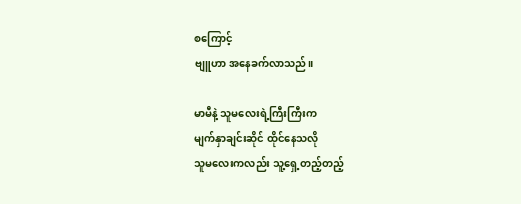စကြောင့်
ဗျူဟာ အနေခက်လာသည်။

မာမီနဲ့ သူမလေးရဲ့ကြီးကြီးက
မျက်နှာချင်းဆိုင် ထိုင်နေသလို
သူမလေးကလည်း သူ့ရှေ့တည့်တည့်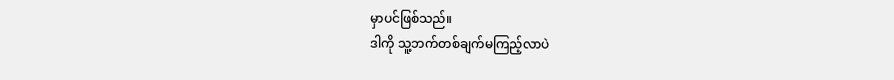မှာပင်ဖြစ်သည်။
ဒါကို သူ့ဘက်တစ်ချက်မကြည့်လာပဲ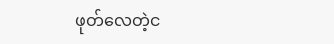ဖုတ်လေတဲ့င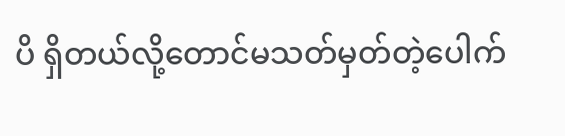ပိ ရှိတယ်လို့တောင်မသတ်မှတ်တဲ့ပေါက်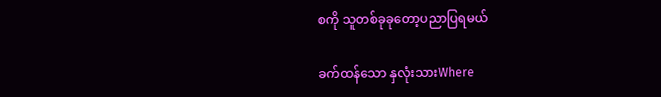စကို သူတစ်ခုခုတော့ပညာပြရမယ်

ခက်ထန်သော နှလုံးသားWhere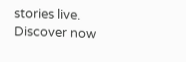stories live. Discover now